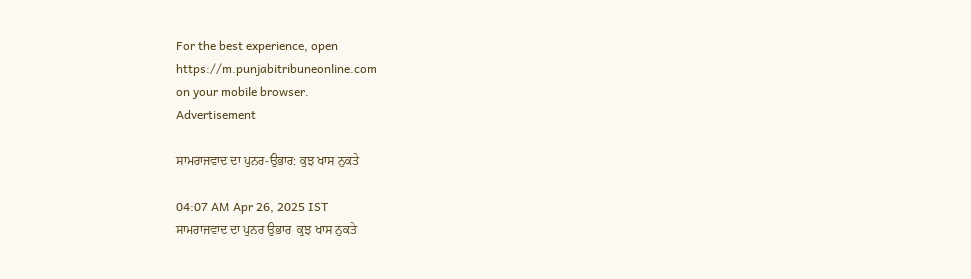For the best experience, open
https://m.punjabitribuneonline.com
on your mobile browser.
Advertisement

ਸਾਮਰਾਜਵਾਦ ਦਾ ਪੁਨਰ-ਉਭਾਰ: ਕੁਝ ਖਾਸ ਨੁਕਤੇ

04:07 AM Apr 26, 2025 IST
ਸਾਮਰਾਜਵਾਦ ਦਾ ਪੁਨਰ ਉਭਾਰ  ਕੁਝ ਖਾਸ ਨੁਕਤੇ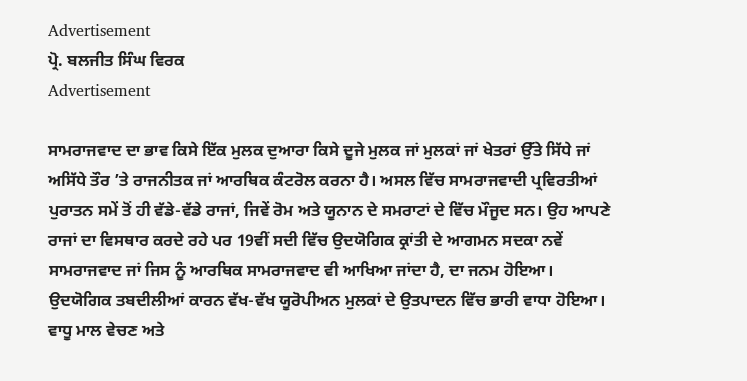Advertisement
ਪ੍ਰੋ. ਬਲਜੀਤ ਸਿੰਘ ਵਿਰਕ
Advertisement

ਸਾਮਰਾਜਵਾਦ ਦਾ ਭਾਵ ਕਿਸੇ ਇੱਕ ਮੁਲਕ ਦੁਆਰਾ ਕਿਸੇ ਦੂਜੇ ਮੁਲਕ ਜਾਂ ਮੁਲਕਾਂ ਜਾਂ ਖੇਤਰਾਂ ਉੱਤੇ ਸਿੱਧੇ ਜਾਂ ਅਸਿੱਧੇ ਤੌਰ ’ਤੇ ਰਾਜਨੀਤਕ ਜਾਂ ਆਰਥਿਕ ਕੰਟਰੋਲ ਕਰਨਾ ਹੈ। ਅਸਲ ਵਿੱਚ ਸਾਮਰਾਜਵਾਦੀ ਪ੍ਰਵਿਰਤੀਆਂ ਪੁਰਾਤਨ ਸਮੇਂ ਤੋਂ ਹੀ ਵੱਡੇ-ਵੱਡੇ ਰਾਜਾਂ, ਜਿਵੇਂ ਰੋਮ ਅਤੇ ਯੂਨਾਨ ਦੇ ਸਮਰਾਟਾਂ ਦੇ ਵਿੱਚ ਮੌਜੂਦ ਸਨ। ਉਹ ਆਪਣੇ ਰਾਜਾਂ ਦਾ ਵਿਸਥਾਰ ਕਰਦੇ ਰਹੇ ਪਰ 19ਵੀਂ ਸਦੀ ਵਿੱਚ ਉਦਯੋਗਿਕ ਕ੍ਰਾਂਤੀ ਦੇ ਆਗਮਨ ਸਦਕਾ ਨਵੇਂ ਸਾਮਰਾਜਵਾਦ ਜਾਂ ਜਿਸ ਨੂੰ ਆਰਥਿਕ ਸਾਮਰਾਜਵਾਦ ਵੀ ਆਖਿਆ ਜਾਂਦਾ ਹੈ, ਦਾ ਜਨਮ ਹੋਇਆ।
ਉਦਯੋਗਿਕ ਤਬਦੀਲੀਆਂ ਕਾਰਨ ਵੱਖ-ਵੱਖ ਯੂਰੋਪੀਅਨ ਮੁਲਕਾਂ ਦੇ ਉਤਪਾਦਨ ਵਿੱਚ ਭਾਰੀ ਵਾਧਾ ਹੋਇਆ। ਵਾਧੂ ਮਾਲ ਵੇਚਣ ਅਤੇ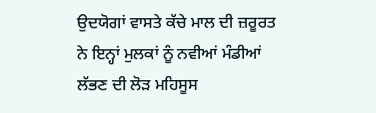ਉਦਯੋਗਾਂ ਵਾਸਤੇ ਕੱਚੇ ਮਾਲ ਦੀ ਜ਼ਰੂਰਤ ਨੇ ਇਨ੍ਹਾਂ ਮੁਲਕਾਂ ਨੂੰ ਨਵੀਆਂ ਮੰਡੀਆਂ ਲੱਭਣ ਦੀ ਲੋੜ ਮਹਿਸੂਸ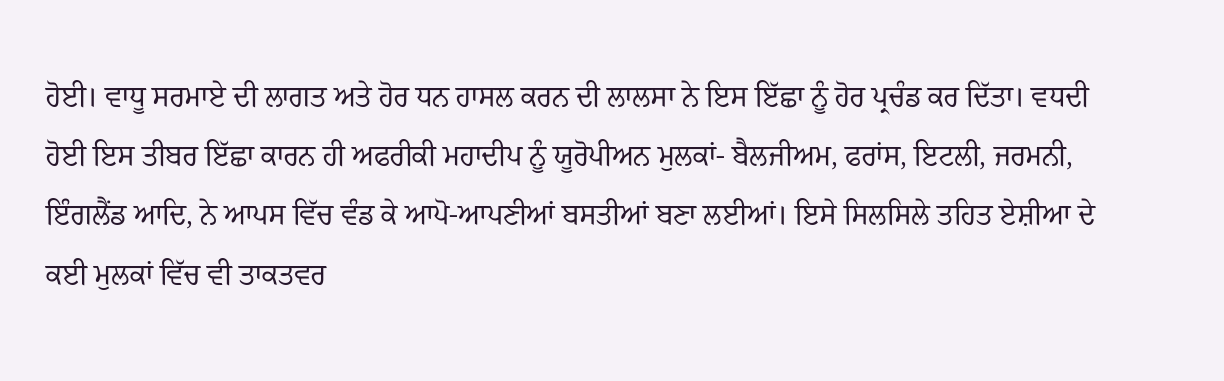ਹੋਈ। ਵਾਧੂ ਸਰਮਾਏ ਦੀ ਲਾਗਤ ਅਤੇ ਹੋਰ ਧਨ ਹਾਸਲ ਕਰਨ ਦੀ ਲਾਲਸਾ ਨੇ ਇਸ ਇੱਛਾ ਨੂੰ ਹੋਰ ਪ੍ਰਚੰਡ ਕਰ ਦਿੱਤਾ। ਵਧਦੀ ਹੋਈ ਇਸ ਤੀਬਰ ਇੱਛਾ ਕਾਰਨ ਹੀ ਅਫਰੀਕੀ ਮਹਾਦੀਪ ਨੂੰ ਯੂਰੋਪੀਅਨ ਮੁਲਕਾਂ- ਬੈਲਜੀਅਮ, ਫਰਾਂਸ, ਇਟਲੀ, ਜਰਮਨੀ, ਇੰਗਲੈਂਡ ਆਦਿ, ਨੇ ਆਪਸ ਵਿੱਚ ਵੰਡ ਕੇ ਆਪੋ-ਆਪਣੀਆਂ ਬਸਤੀਆਂ ਬਣਾ ਲਈਆਂ। ਇਸੇ ਸਿਲਸਿਲੇ ਤਹਿਤ ਏਸ਼ੀਆ ਦੇ ਕਈ ਮੁਲਕਾਂ ਵਿੱਚ ਵੀ ਤਾਕਤਵਰ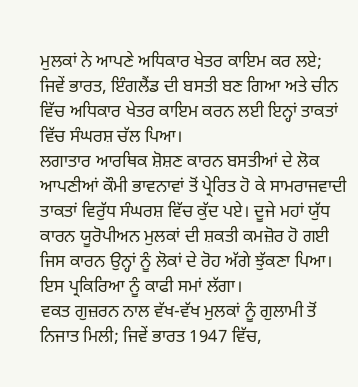ਮੁਲਕਾਂ ਨੇ ਆਪਣੇ ਅਧਿਕਾਰ ਖੇਤਰ ਕਾਇਮ ਕਰ ਲਏ; ਜਿਵੇਂ ਭਾਰਤ, ਇੰਗਲੈਂਡ ਦੀ ਬਸਤੀ ਬਣ ਗਿਆ ਅਤੇ ਚੀਨ ਵਿੱਚ ਅਧਿਕਾਰ ਖੇਤਰ ਕਾਇਮ ਕਰਨ ਲਈ ਇਨ੍ਹਾਂ ਤਾਕਤਾਂ ਵਿੱਚ ਸੰਘਰਸ਼ ਚੱਲ ਪਿਆ।
ਲਗਾਤਾਰ ਆਰਥਿਕ ਸ਼ੋਸ਼ਣ ਕਾਰਨ ਬਸਤੀਆਂ ਦੇ ਲੋਕ ਆਪਣੀਆਂ ਕੌਮੀ ਭਾਵਨਾਵਾਂ ਤੋਂ ਪ੍ਰੇਰਿਤ ਹੋ ਕੇ ਸਾਮਰਾਜਵਾਦੀ ਤਾਕਤਾਂ ਵਿਰੁੱਧ ਸੰਘਰਸ਼ ਵਿੱਚ ਕੁੱਦ ਪਏ। ਦੂਜੇ ਮਹਾਂ ਯੁੱਧ ਕਾਰਨ ਯੂਰੋਪੀਅਨ ਮੁਲਕਾਂ ਦੀ ਸ਼ਕਤੀ ਕਮਜ਼ੋਰ ਹੋ ਗਈ ਜਿਸ ਕਾਰਨ ਉਨ੍ਹਾਂ ਨੂੰ ਲੋਕਾਂ ਦੇ ਰੋਹ ਅੱਗੇ ਝੁੱਕਣਾ ਪਿਆ। ਇਸ ਪ੍ਰਕਿਰਿਆ ਨੂੰ ਕਾਫੀ ਸਮਾਂ ਲੱਗਾ।
ਵਕਤ ਗੁਜ਼ਰਨ ਨਾਲ ਵੱਖ-ਵੱਖ ਮੁਲਕਾਂ ਨੂੰ ਗੁਲਾਮੀ ਤੋਂ ਨਿਜਾਤ ਮਿਲੀ; ਜਿਵੇਂ ਭਾਰਤ 1947 ਵਿੱਚ,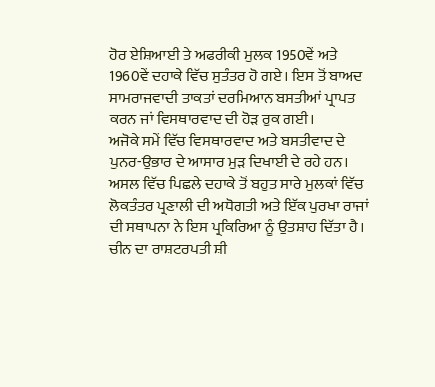ਹੋਰ ਏਸ਼ਿਆਈ ਤੇ ਅਫਰੀਕੀ ਮੁਲਕ 1950ਵੇਂ ਅਤੇ 1960ਵੇਂ ਦਹਾਕੇ ਵਿੱਚ ਸੁਤੰਤਰ ਹੋ ਗਏ। ਇਸ ਤੋਂ ਬਾਅਦ ਸਾਮਰਾਜਵਾਦੀ ਤਾਕਤਾਂ ਦਰਮਿਆਨ ਬਸਤੀਆਂ ਪ੍ਰਾਪਤ ਕਰਨ ਜਾਂ ਵਿਸਥਾਰਵਾਦ ਦੀ ਹੋੜ ਰੁਕ ਗਈ।
ਅਜੋਕੇ ਸਮੇਂ ਵਿੱਚ ਵਿਸਥਾਰਵਾਦ ਅਤੇ ਬਸਤੀਵਾਦ ਦੇ ਪੁਨਰ-ਉਭਾਰ ਦੇ ਆਸਾਰ ਮੁੜ ਦਿਖਾਈ ਦੇ ਰਹੇ ਹਨ। ਅਸਲ ਵਿੱਚ ਪਿਛਲੇ ਦਹਾਕੇ ਤੋਂ ਬਹੁਤ ਸਾਰੇ ਮੁਲਕਾਂ ਵਿੱਚ ਲੋਕਤੰਤਰ ਪ੍ਰਣਾਲੀ ਦੀ ਅਧੋਗਤੀ ਅਤੇ ਇੱਕ ਪੁਰਖਾ ਰਾਜਾਂ ਦੀ ਸਥਾਪਨਾ ਨੇ ਇਸ ਪ੍ਰਕਿਰਿਆ ਨੂੰ ਉਤਸ਼ਾਹ ਦਿੱਤਾ ਹੈ। ਚੀਨ ਦਾ ਰਾਸ਼ਟਰਪਤੀ ਸ਼ੀ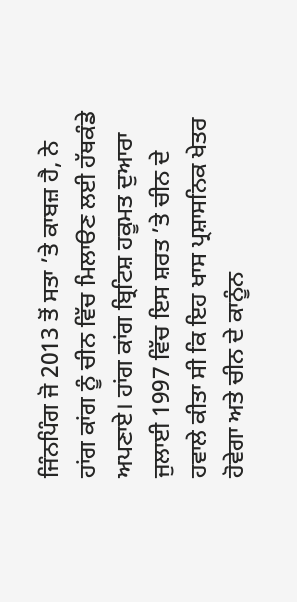ਜਿੰਨਪਿੰਗ ਜੋ 2013 ਤੋਂ ਸਤਾ ’ਤੇ ਕਾਬਜ਼ ਹੈ, ਨੇ ਹਾਂਗ ਕਾਂਗ ਨੂੰ ਚੀਨ ਵਿੱਚ ਮਿਲਾੳਣ ਲਈ ਹੱਥਕੰਡੇ ਅਪਣਾਏ। ਹਾਂਗ ਕਾਂਗ ਬ੍ਰਿਟਿਸ਼ ਹਕੂਮਤ ਦੁਆਰਾ ਜੁਲਾਈ 1997 ਵਿੱਚ ਇਸ ਸ਼ਰਤ ’ਤੇ ਚੀਨ ਦੇ ਹਵਾਲੇ ਕੀਤਾ ਸੀ ਕਿ ਇਹ ਖਾਸ ਪ੍ਰਸ਼ਾਸਨਿਕ ਖੇਤਰ ਹੋਵੇਗਾ ਅਤੇ ਚੀਨ ਦੇ ਕਾਨੂੰਨ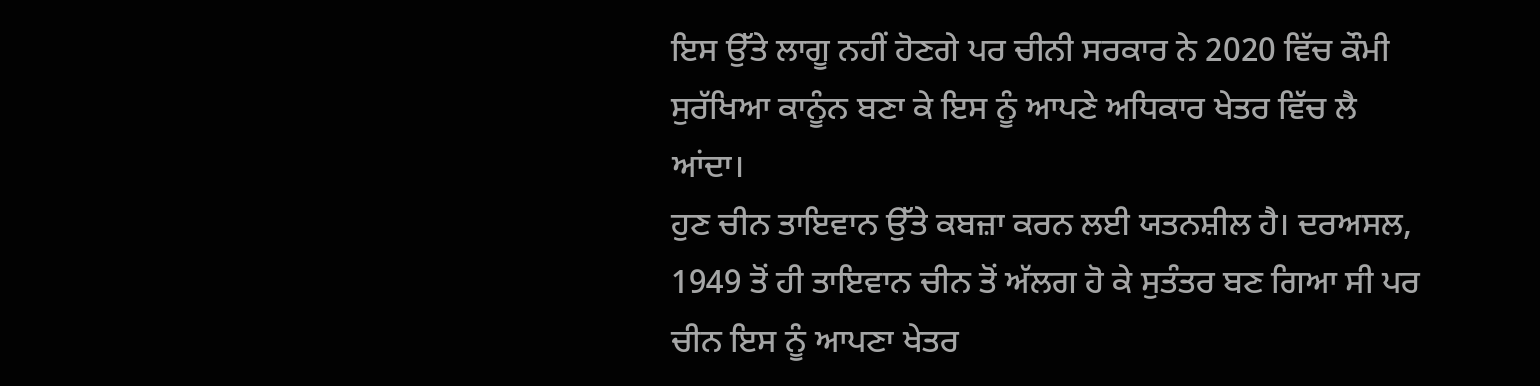ਇਸ ਉੱਤੇ ਲਾਗੂ ਨਹੀਂ ਹੋਣਗੇ ਪਰ ਚੀਨੀ ਸਰਕਾਰ ਨੇ 2020 ਵਿੱਚ ਕੌਮੀ ਸੁਰੱਖਿਆ ਕਾਨੂੰਨ ਬਣਾ ਕੇ ਇਸ ਨੂੰ ਆਪਣੇ ਅਧਿਕਾਰ ਖੇਤਰ ਵਿੱਚ ਲੈ ਆਂਦਾ।
ਹੁਣ ਚੀਨ ਤਾਇਵਾਨ ਉੱਤੇ ਕਬਜ਼ਾ ਕਰਨ ਲਈ ਯਤਨਸ਼ੀਲ ਹੈ। ਦਰਅਸਲ, 1949 ਤੋਂ ਹੀ ਤਾਇਵਾਨ ਚੀਨ ਤੋਂ ਅੱਲਗ ਹੋ ਕੇ ਸੁਤੰਤਰ ਬਣ ਗਿਆ ਸੀ ਪਰ ਚੀਨ ਇਸ ਨੂੰ ਆਪਣਾ ਖੇਤਰ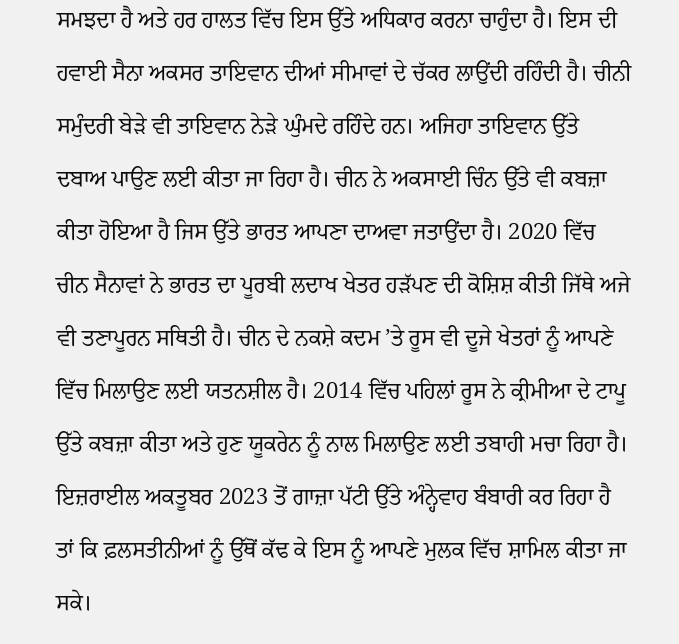ਸਮਝਦਾ ਹੈ ਅਤੇ ਹਰ ਹਾਲਤ ਵਿੱਚ ਇਸ ਉੱਤੇ ਅਧਿਕਾਰ ਕਰਨਾ ਚਾਹੁੰਦਾ ਹੈ। ਇਸ ਦੀ ਹਵਾਈ ਸੈਨਾ ਅਕਸਰ ਤਾਇਵਾਨ ਦੀਆਂ ਸੀਮਾਵਾਂ ਦੇ ਚੱਕਰ ਲਾਉਂਦੀ ਰਹਿੰਦੀ ਹੈ। ਚੀਨੀ ਸਮੁੰਦਰੀ ਬੇੜੇ ਵੀ ਤਾਇਵਾਨ ਨੇੜੇ ਘੁੰਮਦੇ ਰਹਿੰਦੇ ਹਨ। ਅਜਿਹਾ ਤਾਇਵਾਨ ਉੱਤੇ ਦਬਾਅ ਪਾਉਣ ਲਈ ਕੀਤਾ ਜਾ ਰਿਹਾ ਹੈ। ਚੀਨ ਨੇ ਅਕਸਾਈ ਚਿੰਨ ਉੱਤੇ ਵੀ ਕਬਜ਼ਾ ਕੀਤਾ ਹੋਇਆ ਹੈ ਜਿਸ ਉੱਤੇ ਭਾਰਤ ਆਪਣਾ ਦਾਅਵਾ ਜਤਾਉਂਦਾ ਹੈ। 2020 ਵਿੱਚ ਚੀਨ ਸੈਨਾਵਾਂ ਨੇ ਭਾਰਤ ਦਾ ਪੂਰਬੀ ਲਦਾਖ ਖੇਤਰ ਹੜੱਪਣ ਦੀ ਕੋਸ਼ਿਸ਼ ਕੀਤੀ ਜਿੱਥੇ ਅਜੇ ਵੀ ਤਣਾਪੂਰਨ ਸਥਿਤੀ ਹੈ। ਚੀਨ ਦੇ ਨਕਸ਼ੇ ਕਦਮ ’ਤੇ ਰੂਸ ਵੀ ਦੂਜੇ ਖੇਤਰਾਂ ਨੂੰ ਆਪਣੇ ਵਿੱਚ ਮਿਲਾਉਣ ਲਈ ਯਤਨਸ਼ੀਲ ਹੈ। 2014 ਵਿੱਚ ਪਹਿਲਾਂ ਰੂਸ ਨੇ ਕ੍ਰੀਮੀਆ ਦੇ ਟਾਪੂ ਉੱਤੇ ਕਬਜ਼ਾ ਕੀਤਾ ਅਤੇ ਹੁਣ ਯੂਕਰੇਨ ਨੂੰ ਨਾਲ ਮਿਲਾਉਣ ਲਈ ਤਬਾਹੀ ਮਚਾ ਰਿਹਾ ਹੈ।
ਇਜ਼ਰਾਈਲ ਅਕਤੂਬਰ 2023 ਤੋਂ ਗਾਜ਼ਾ ਪੱਟੀ ਉੱਤੇ ਅੰਨ੍ਹੇਵਾਹ ਬੰਬਾਰੀ ਕਰ ਰਿਹਾ ਹੈ ਤਾਂ ਕਿ ਫ਼ਲਸਤੀਨੀਆਂ ਨੂੰ ਉੱਥੋਂ ਕੱਢ ਕੇ ਇਸ ਨੂੰ ਆਪਣੇ ਮੁਲਕ ਵਿੱਚ ਸ਼ਾਮਿਲ ਕੀਤਾ ਜਾ ਸਕੇ।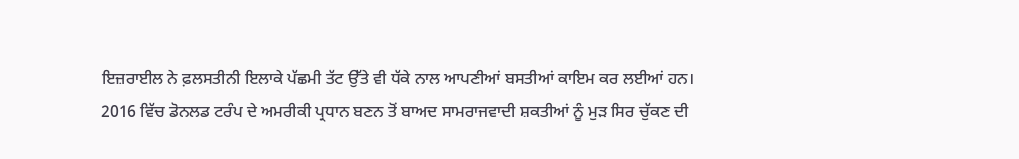ਇਜ਼ਰਾਈਲ ਨੇ ਫ਼ਲਸਤੀਨੀ ਇਲਾਕੇ ਪੱਛਮੀ ਤੱਟ ਉੱਤੇ ਵੀ ਧੱਕੇ ਨਾਲ ਆਪਣੀਆਂ ਬਸਤੀਆਂ ਕਾਇਮ ਕਰ ਲਈਆਂ ਹਨ।
2016 ਵਿੱਚ ਡੋਨਲਡ ਟਰੰਪ ਦੇ ਅਮਰੀਕੀ ਪ੍ਰਧਾਨ ਬਣਨ ਤੋਂ ਬਾਅਦ ਸਾਮਰਾਜਵਾਦੀ ਸ਼ਕਤੀਆਂ ਨੂੰ ਮੁੜ ਸਿਰ ਚੁੱਕਣ ਦੀ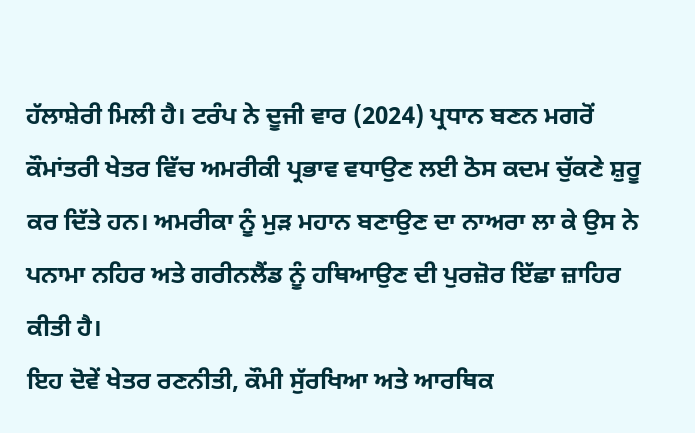ਹੱਲਾਸ਼ੇਰੀ ਮਿਲੀ ਹੈ। ਟਰੰਪ ਨੇ ਦੂਜੀ ਵਾਰ (2024) ਪ੍ਰਧਾਨ ਬਣਨ ਮਗਰੋਂ ਕੌਮਾਂਤਰੀ ਖੇਤਰ ਵਿੱਚ ਅਮਰੀਕੀ ਪ੍ਰਭਾਵ ਵਧਾਉਣ ਲਈ ਠੋਸ ਕਦਮ ਚੁੱਕਣੇ ਸ਼ੁਰੂ ਕਰ ਦਿੱਤੇ ਹਨ। ਅਮਰੀਕਾ ਨੂੰ ਮੁੜ ਮਹਾਨ ਬਣਾਉਣ ਦਾ ਨਾਅਰਾ ਲਾ ਕੇ ਉਸ ਨੇ ਪਨਾਮਾ ਨਹਿਰ ਅਤੇ ਗਰੀਨਲੈਂਡ ਨੂੰ ਹਥਿਆਉਣ ਦੀ ਪੁਰਜ਼ੋਰ ਇੱਛਾ ਜ਼ਾਹਿਰ ਕੀਤੀ ਹੈ।
ਇਹ ਦੋਵੇਂ ਖੇਤਰ ਰਣਨੀਤੀ, ਕੌਮੀ ਸੁੱਰਖਿਆ ਅਤੇ ਆਰਥਿਕ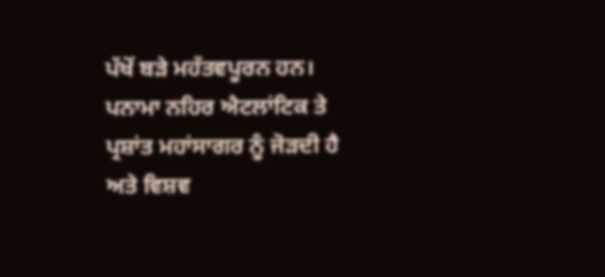ਪੱਖੋਂ ਬੜੇ ਮਹੱਤਵਪੂਰਨ ਹਨ। ਪਨਾਮਾ ਨਹਿਰ ਐਟਲਾਂਟਿਕ ਤੇ ਪ੍ਰਸ਼ਾਂਤ ਮਹਾਂਸਾਗਰ ਨੂੰ ਜੋੜਦੀ ਹੈ ਅਤੇ ਵਿਸ਼ਵ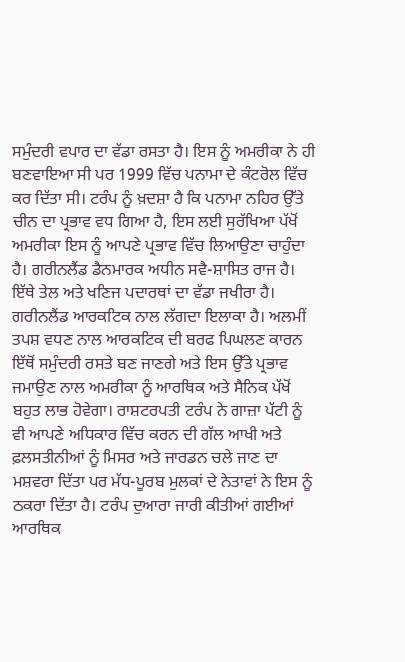ਸਮੁੰਦਰੀ ਵਪਾਰ ਦਾ ਵੱਡਾ ਰਸਤਾ ਹੈ। ਇਸ ਨੂੰ ਅਮਰੀਕਾ ਨੇ ਹੀ ਬਣਵਾਇਆ ਸੀ ਪਰ 1999 ਵਿੱਚ ਪਨਾਮਾ ਦੇ ਕੰਟਰੋਲ ਵਿੱਚ ਕਰ ਦਿੱਤਾ ਸੀ। ਟਰੰਪ ਨੂੰ ਖ਼ਦਸ਼ਾ ਹੈ ਕਿ ਪਨਾਮਾ ਨਹਿਰ ਉੱਤੇ ਚੀਨ ਦਾ ਪ੍ਰਭਾਵ ਵਧ ਗਿਆ ਹੈ, ਇਸ ਲਈ ਸੁਰੱਖਿਆ ਪੱਖੋਂ ਅਮਰੀਕਾ ਇਸ ਨੂੰ ਆਪਣੇ ਪ੍ਰਭਾਵ ਵਿੱਚ ਲਿਆਉਣਾ ਚਾਹੁੰਦਾ ਹੈ। ਗਰੀਨਲੈਂਡ ਡੈਨਮਾਰਕ ਅਧੀਨ ਸਵੈ-ਸ਼ਾਸਿਤ ਰਾਜ ਹੈ। ਇੱਥੇ ਤੇਲ ਅਤੇ ਖਣਿਜ ਪਦਾਰਥਾਂ ਦਾ ਵੱਡਾ ਜਖੀਰਾ ਹੈ। ਗਰੀਨਲੈਂਡ ਆਰਕਟਿਕ ਨਾਲ ਲੱਗਦਾ ਇਲਾਕਾ ਹੈ। ਅਲਮੀਂ ਤਪਸ਼ ਵਧਣ ਨਾਲ ਆਰਕਟਿਕ ਦੀ ਬਰਫ ਪਿਘਲਣ ਕਾਰਨ ਇੱਥੋਂ ਸਮੁੰਦਰੀ ਰਸਤੇ ਬਣ ਜਾਣਗੇ ਅਤੇ ਇਸ ਉੱਤੇ ਪ੍ਰਭਾਵ ਜਮਾਉਣ ਨਾਲ ਅਮਰੀਕਾ ਨੂੰ ਆਰਥਿਕ ਅਤੇ ਸੈਨਿਕ ਪੱਖੋਂ ਬਹੁਤ ਲਾਭ ਹੋਵੇਗਾ। ਰਾਸ਼ਟਰਪਤੀ ਟਰੰਪ ਨੇ ਗਾਜ਼ਾ ਪੱਟੀ ਨੂੰ ਵੀ ਆਪਣੇ ਅਧਿਕਾਰ ਵਿੱਚ ਕਰਨ ਦੀ ਗੱਲ ਆਖੀ ਅਤੇ ਫ਼ਲਸਤੀਨੀਆਂ ਨੂੰ ਮਿਸਰ ਅਤੇ ਜਾਰਡਨ ਚਲੇ ਜਾਣ ਦਾ ਮਸ਼ਵਰਾ ਦਿੱਤਾ ਪਰ ਮੱਧ-ਪੂਰਬ ਮੁਲਕਾਂ ਦੇ ਨੇਤਾਵਾਂ ਨੇ ਇਸ ਨੂੰ ਠਕਰਾ ਦਿੱਤਾ ਹੈ। ਟਰੰਪ ਦੁਆਰਾ ਜਾਰੀ ਕੀਤੀਆਂ ਗਈਆਂ ਆਰਥਿਕ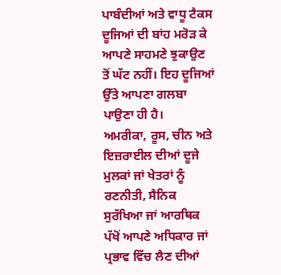ਪਾਬੰਦੀਆਂ ਅਤੇ ਵਾਧੂ ਟੈਕਸ ਦੂਜਿਆਂ ਦੀ ਬਾਂਹ ਮਰੋੜ ਕੇ ਆਪਣੇ ਸਾਹਮਣੇ ਝੁਕਾਉਣ ਤੋਂ ਘੱਟ ਨਹੀਂ। ਇਹ ਦੂਜਿਆਂ ਉੱਤੇ ਆਪਣਾ ਗਲਬਾ ਪਾਉਣਾ ਹੀ ਹੈ।
ਅਮਰੀਕਾ, ਰੂਸ, ਚੀਨ ਅਤੇ ਇਜ਼ਰਾਈਲ ਦੀਆਂ ਦੂਜੇ ਮੁਲਕਾਂ ਜਾਂ ਖੇਤਰਾਂ ਨੂੰ ਰਣਨੀਤੀ, ਸੈਨਿਕ ਸੁਰੱਖਿਆ ਜਾਂ ਆਰਥਿਕ ਪੱਖੋਂ ਆਪਣੇ ਅਧਿਕਾਰ ਜਾਂ ਪ੍ਰਭਾਵ ਵਿੱਚ ਲੈਣ ਦੀਆਂ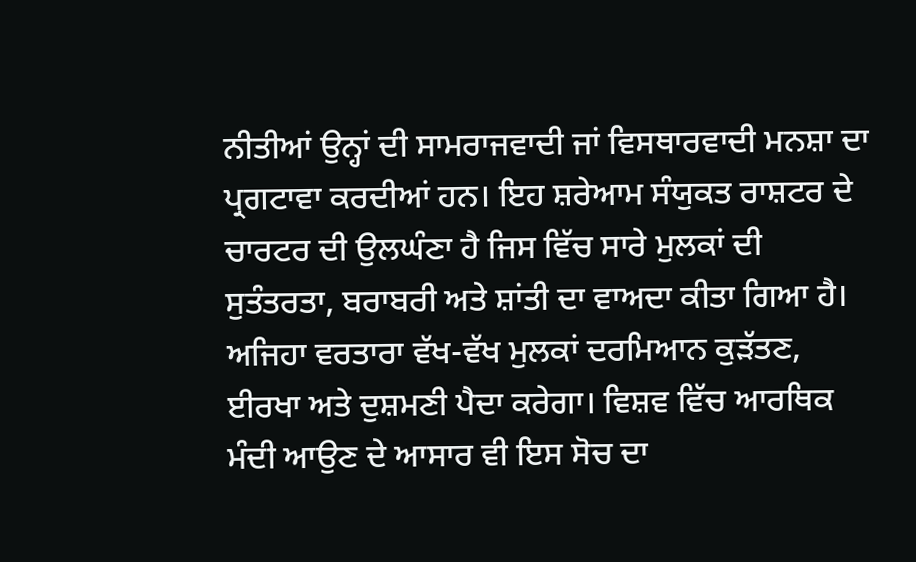ਨੀਤੀਆਂ ਉਨ੍ਹਾਂ ਦੀ ਸਾਮਰਾਜਵਾਦੀ ਜਾਂ ਵਿਸਥਾਰਵਾਦੀ ਮਨਸ਼ਾ ਦਾ ਪ੍ਰਗਟਾਵਾ ਕਰਦੀਆਂ ਹਨ। ਇਹ ਸ਼ਰੇਆਮ ਸੰਯੁਕਤ ਰਾਸ਼ਟਰ ਦੇ ਚਾਰਟਰ ਦੀ ਉਲਘੰਣਾ ਹੈ ਜਿਸ ਵਿੱਚ ਸਾਰੇ ਮੁਲਕਾਂ ਦੀ ਸੁਤੰਤਰਤਾ, ਬਰਾਬਰੀ ਅਤੇ ਸ਼ਾਂਤੀ ਦਾ ਵਾਅਦਾ ਕੀਤਾ ਗਿਆ ਹੈ। ਅਜਿਹਾ ਵਰਤਾਰਾ ਵੱਖ-ਵੱਖ ਮੁਲਕਾਂ ਦਰਮਿਆਨ ਕੁੜੱਤਣ, ਈਰਖਾ ਅਤੇ ਦੁਸ਼ਮਣੀ ਪੈਦਾ ਕਰੇਗਾ। ਵਿਸ਼ਵ ਵਿੱਚ ਆਰਥਿਕ ਮੰਦੀ ਆਉਣ ਦੇ ਆਸਾਰ ਵੀ ਇਸ ਸੋਚ ਦਾ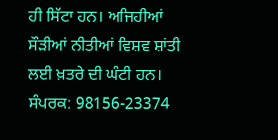ਹੀ ਸਿੱਟਾ ਹਨ। ਅਜਿਹੀਆਂ ਸੌੜੀਆਂ ਨੀਤੀਆਂ ਵਿਸ਼ਵ ਸ਼ਾਂਤੀ ਲਈ ਖ਼ਤਰੇ ਦੀ ਘੰਟੀ ਹਨ।
ਸੰਪਰਕ: 98156-23374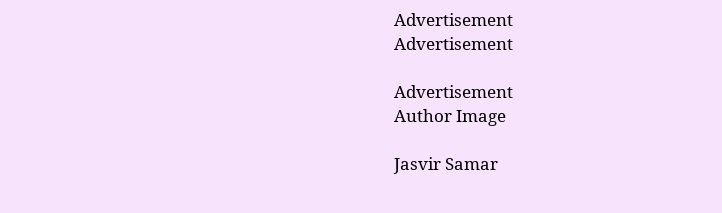Advertisement
Advertisement

Advertisement
Author Image

Jasvir Samar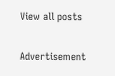View all posts

Advertisement